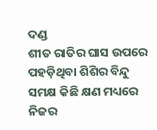ଦଣ୍ଡ
ଶୀତ ରାତିର ଘାସ ଉପରେ ପହଡ଼ିଥିବା ଶିଶିର ବିନ୍ଦୁ ସମକ୍ଷ କିଛି କ୍ଷଣ ମଧ୍ୟରେ ନିଜର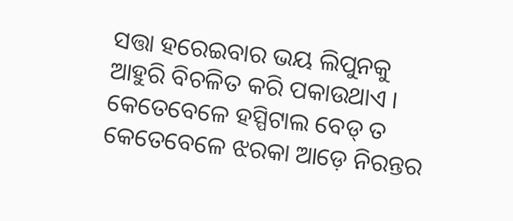ସତ୍ତା ହରେଇବାର ଭୟ ଲିପୁନକୁ ଆହୁରି ବିଚଳିତ କରି ପକାଉଥାଏ । କେତେବେଳେ ହସ୍ପିଟାଲ ବେଡ୍ ତ କେତେବେଳେ ଝରକା ଆଡ଼େ ନିରନ୍ତର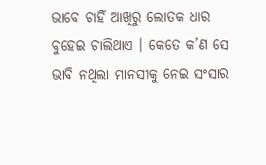ଭାବେ ଚାହିଁ ଆଖିରୁ ଲୋତକ ଧାର ବୁହେଇ ଚାଲିଥାଏ । କେତେ କ’ଣ ସେ ଭାବି ନଥିଲା ମାନସୀକୁ ନେଇ ସଂସାର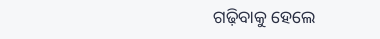ଗଢ଼ିବାକୁ ହେଲେ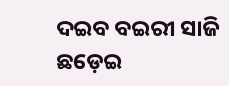ଦଇବ ବଇରୀ ସାଜି ଛଡ଼େଇ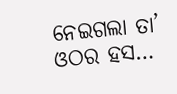ନେଇଗଲା ତା’ ଓଠର ହସ…